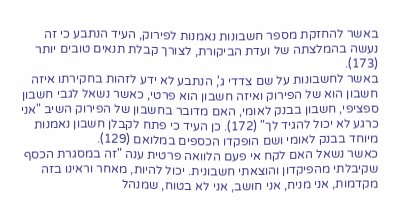באשר להחזקת מספר חשבונות נאמנות לפירוק, העיד הנתבע כי זה נעשה בהמלצתה של ועדת הביקורת, לצורך קבלת תנאים טובים יותר (173).
באשר לחשבונות על שם צדדי ג', הנתבע לא ידע לזהות בחקירתו איזה חשבון הוא של הפירוק ואיזה חשבון הוא פרטי, כאשר נשאל לגבי חשבון ספציפי, חשבון בבנק לאומי, האם מדובר בחשבון של הפירוק השיב "אני כרגע לא יכול להגיד לך" (172). כן העיד כי פתח לקבלן חשבון נאמנות מיוחד בבנק לאומי ושם הופקדו הכספים במלואם (129).
כאשר נשאל האם לקח אי פעם הלוואה פרטית ענה "זה במסגרת הכסף שקיבלתי מהפיקדון והוצאתי חשבונית. יכול להיות, מאחר וראינו בזה מקדמות, אני מניח, אני חושב, אני לא בטוח, שמנהל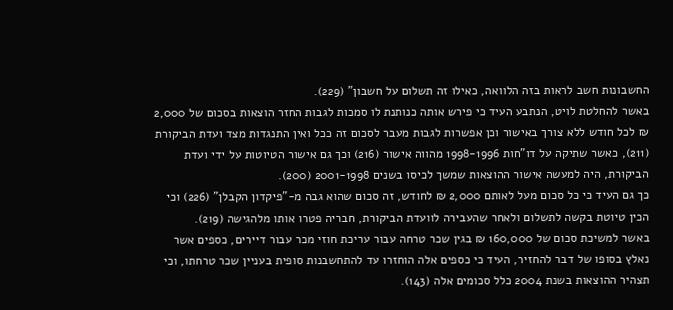החשבונות חשב לראות בזה הלוואה, כאילו זה תשלום על חשבון" (229).
באשר להחלטת לויט, הנתבע העיד כי פירש אותה כנותנת לו סמכות לגבות החזר הוצאות בסכום של 2,000 ₪ לכל חודש ללא צורך באישור וכן אפשרות לגבות מעבר לסכום זה ככל ואין התנגדות מצד ועדת הביקורת (211), כאשר שתיקה על דו"חות 1998-1996 מהווה אישור (216) וכך גם אישור הטיוטות על ידי ועדת הביקורת, היה למעשה אישור ההוצאות שמשך לכיסו בשנים 2001-1998 (200).
כך גם העיד כי כל סכום מעל לאותם 2,000 ₪ לחודש, זה סכום שהוא גבה מ-"פיקדון הקבלן" (226) וכי הכין טיוטת בקשה לתשלום ולאחר שהעבירה לוועדת הביקורת, חבריה פטרו אותו מלהגישה (219).
באשר למשיכת סכום של 160,000 ₪ בגין שכר טרחה עבור עריכת חוזי מכר עבור דיירים, כספים אשר נאלץ בסופו של דבר להחזיר, העיד כי כספים אלה הוחזרו עד להתחשבנות סופית בעניין שכר טרחתו, וכי תצהיר ההוצאות בשנת 2004 כלל סכומים אלה (143).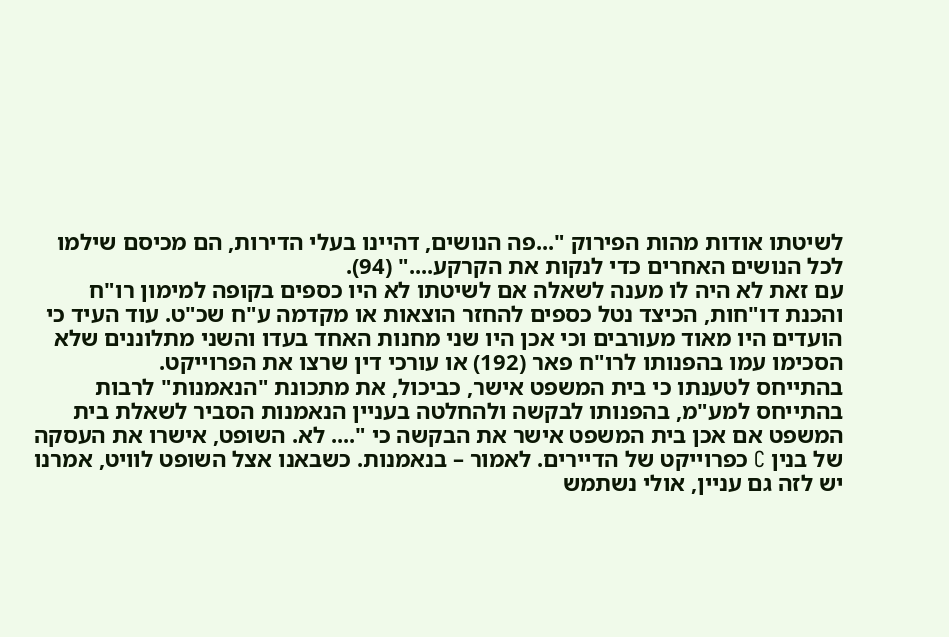לשיטתו אודות מהות הפירוק "...פה הנושים, דהיינו בעלי הדירות, הם מכיסם שילמו לכל הנושים האחרים כדי לנקות את הקרקע...." (94).
עם זאת לא היה לו מענה לשאלה אם לשיטתו לא היו כספים בקופה למימון רו"ח והכנת דו"חות, הכיצד נטל כספים להחזר הוצאות או מקדמה ע"ח שכ"ט. עוד העיד כי הועדים היו מאוד מעורבים וכי אכן היו שני מחנות האחד בעדו והשני מתלוננים שלא הסכימו עמו בהפנותו לרו"ח פאר (192) או עורכי דין שרצו את הפרוייקט.
בהתייחס לטענתו כי בית המשפט אישר, כביכול, את מתכונת "הנאמנות" לרבות בהתייחס למע"מ, בהפנותו לבקשה ולהחלטה בעניין הנאמנות הסביר לשאלת בית המשפט אם אכן בית המשפט אישר את הבקשה כי ".... לא. השופט, אישרו את העסקה של בנין C כפרוייקט של הדיירים. לאמור – בנאמנות. כשבאנו אצל השופט לוויט, אמרנו יש לזה גם עניין, אולי נשתמש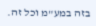בזה במע"מ וכל זה.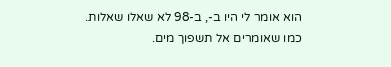הוא אומר לי היו ב-, ב-98 לא שאלו שאלות. כמו שאומרים אל תשפוך מים.